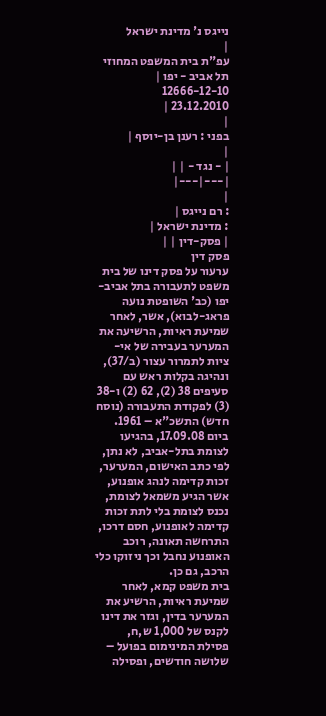נייגס נ' מדינת ישראל
|
עפ"ת בית המשפט המחוזי תל אביב - יפו |
12666-12-10
23.12.2010 |
|
בפני : רענן בן-יוסף |
|
| - נגד - | |
|---|---|
|
: רם נייגס |
: מדינת ישראל |
| פסק-דין | |
פסק דין
ערעור על פסק דינו של בית משפט לתעבורה בתל אביב-יפו (כב' השופטת נועה פראג-לבוא), אשר, לאחר שמיעת ראיות, הרשיעה את המערער בעבירה של אי-ציות לתמרור עצור (ב/37), ונהיגה בקלות ראש עם סעיפים 38 (2), 62 (2) ו-38 (3) לפקודת התעבורה (נוסח חדש) התשכ"א – 1961.
ביום 17.09.08, בהגיעו לצומת בתל-אביב, לא נתן, לפי כתב האישום, המערער, זכות קדימה לנהג אופנוע, אשר הגיע משמאל לצומת, נכנס לצומת בלי לתת זכות קדימה לאופנוע, חסם דרכו, התרחשה תאונה, רוכב האופנוע נחבל וכך ניזוקו כלי הרכב, גם כן.
בית משפט קמא, לאחר שמיעת ראיות, הרשיע את המערער בדין, וגזר את דינו לקנס של 1,000 ש,ח, פסילת המינימום בפועל – שלושה חודשים, ופסילה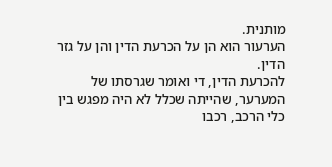מותנית.
הערעור הוא הן על הכרעת הדין והן על גזר הדין.
להכרעת הדין, די ואומר שגרסתו של המערער, שהייתה שכלל לא היה מפגש בין כלי הרכב, רכבו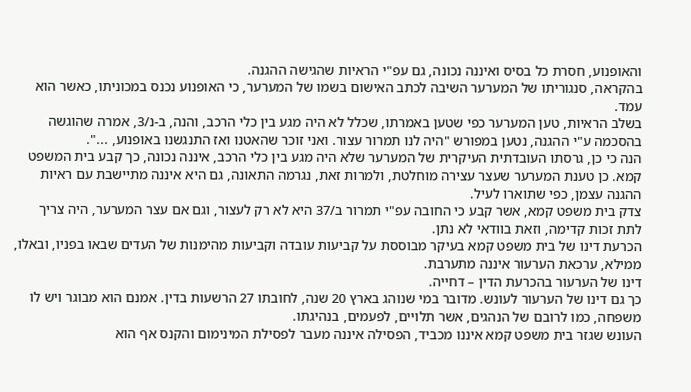והאופנוע, חסרת כל בסיס ואיננה נכונה, גם עפ"י הראיות שהגישה ההגנה.
בהקראה, סנגוריתו של המערער השיבה לכתב האישום בשמו של המערער, כי האופנוע נכנס במכוניתו, כאשר הוא עמד.
בשלב הראיות, טען המערער כפי שטען באמרתו, שכלל לא היה מגע בין כלי הרכב, והנה, ב-נ/3, אמרה שהוגשה בהסכמה ע"י ההגנה, נטען במפורש "היה לנו תמרור עצור. ואני זוכר שהאטנו ואז התנגשנו באופנוע, ...".
הנה כי כן, גרסתו העובדתית העיקרית של המערער שלא היה מגע בין כלי הרכב, איננה נכונה, כך קבע בית המשפט קמא. כן טענת המערער שעצר עצירה מוחלטת, ולמרות זאת, נגרמה התאונה, גם היא איננה מתיישבת עם ראיות ההגנה עצמן, כפי שתוארו לעיל.
צדק בית משפט קמא, אשר קבע כי החובה עפ"י תמרור ב/37 היא לא רק לעצור, וגם אם עצר המערער, היה צריך לתת זכות קדימה, וזאת בוודאי לא נתן.
הכרעת דינו של בית משפט קמא בעיקר מבוססת על קביעות עובדה וקביעות מהימנות של העדים שבאו בפניו, ובאלו, ממילא, ערכאת הערעור איננה מתערבת.
דינו של הערעור בהכרעת הדין – דחייה.
כך גם דינו של הערעור לעונש. מדובר במי שנוהג בארץ 20 שנה, לחובתו 27 הרשעות בדין. אמנם הוא מבוגר ויש לו משפחה, כמו לרובם של הנהגים, אשר תלויים, לפעמים, בנהיגתו.
העונש שגזר בית משפט קמא איננו מכביד, הפסילה איננה מעבר לפסילת המינימום והקנס אף הוא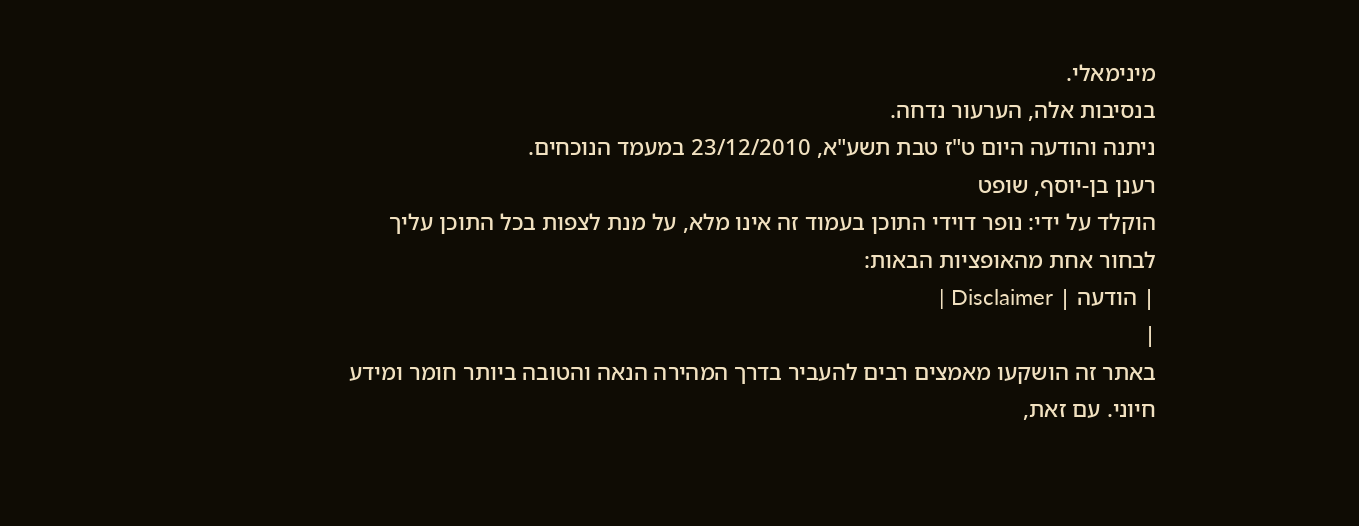מינימאלי.
בנסיבות אלה, הערעור נדחה.
ניתנה והודעה היום ט"ז טבת תשע"א, 23/12/2010 במעמד הנוכחים.
רענן בן-יוסף, שופט
הוקלד על ידי: נופר דוידי התוכן בעמוד זה אינו מלא, על מנת לצפות בכל התוכן עליך לבחור אחת מהאופציות הבאות:
| הודעה | Disclaimer |
|
באתר זה הושקעו מאמצים רבים להעביר בדרך המהירה הנאה והטובה ביותר חומר ומידע חיוני. עם זאת,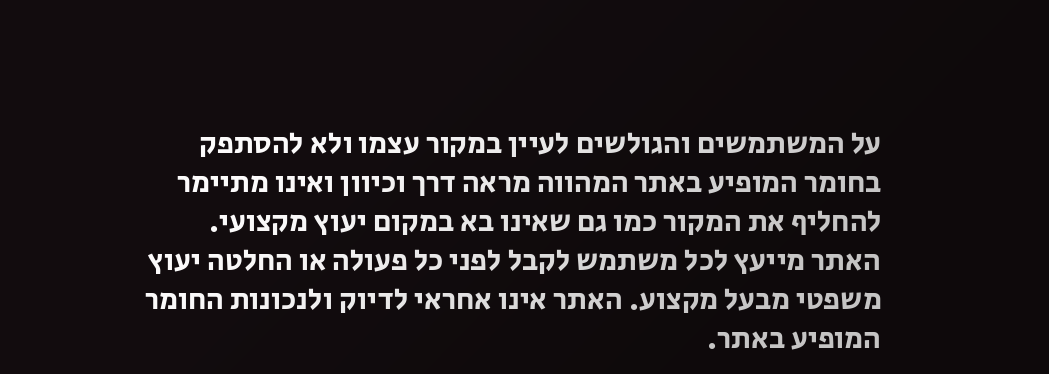על המשתמשים והגולשים לעיין במקור עצמו ולא להסתפק בחומר המופיע באתר המהווה מראה דרך וכיוון ואינו מתיימר להחליף את המקור כמו גם שאינו בא במקום יעוץ מקצועי. האתר מייעץ לכל משתמש לקבל לפני כל פעולה או החלטה יעוץ משפטי מבעל מקצוע. האתר אינו אחראי לדיוק ולנכונות החומר המופיע באתר.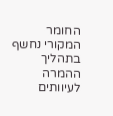החומר המקורי נחשף בתהליך ההמרה לעיוותים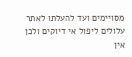מסויימים ועד להעלתו לאתר עלולים ליפול אי דיוקים ולכן אין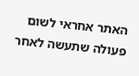האתר אחראי לשום פעולה שתעשה לאחר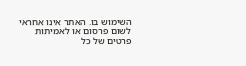השימוש בו. האתר אינו אחראי לשום פרסום או לאמיתות פרטים של כל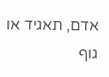אדם, תאגיד או גוף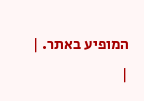המופיע באתר. |
|